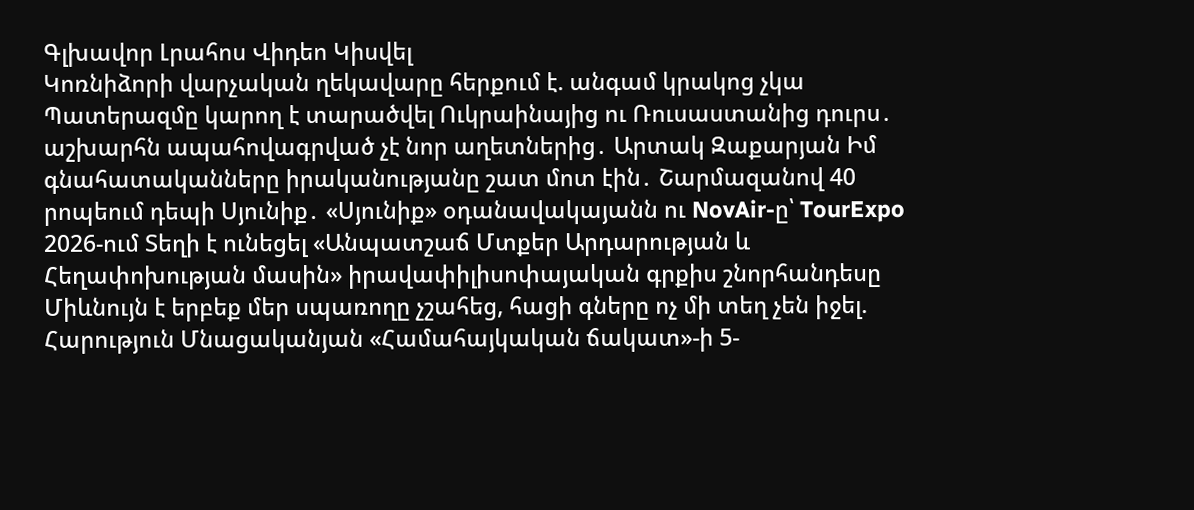Գլխավոր Լրահոս Վիդեո Կիսվել
Կոռնիձորի վարչական ղեկավարը հերքում է. անգամ կրակոց չկա Պատերազմը կարող է տարածվել Ուկրաինայից ու Ռուսաստանից դուրս․ աշխարհն ապահովագրված չէ նոր աղետներից․ Արտակ Զաքարյան Իմ գնահատականները իրականությանը շատ մոտ էին․ Շարմազանով 40 րոպեում դեպի Սյունիք․ «Սյունիք» օդանավակայանն ու NovAir-ը՝ TourExpo 2026-ում Տեղի է ունեցել «Անպատշաճ Մտքեր Արդարության և Հեղափոխության մասին» իրավափիլիսոփայական գրքիս շնորհանդեսը Միևնույն է երբեք մեր սպառողը չշահեց, հացի գները ոչ մի տեղ չեն իջել. Հարություն Մնացականյան «Համահայկական ճակատ»-ի 5-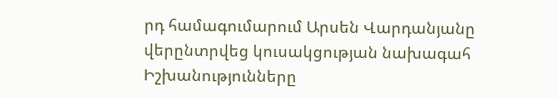րդ համագումարում Արսեն Վարդանյանը վերընտրվեց կուսակցության նախագահ Իշխանությունները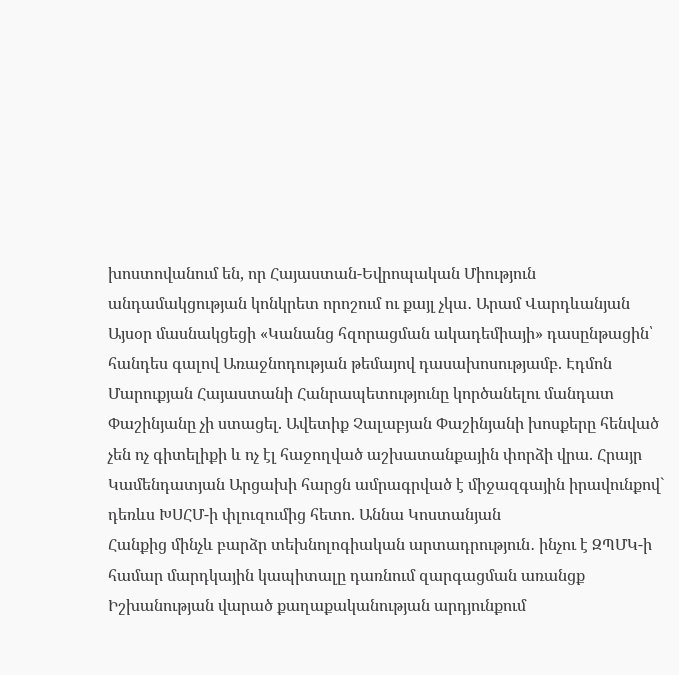խոստովանում են, որ Հայաստան-Եվրոպական Միություն անդամակցության կոնկրետ որոշում ու քայլ չկա․ Արամ Վարդևանյան Այսօր մասնակցեցի «Կանանց հզորացման ակադեմիայի» դասընթացին՝ հանդես գալով Առաջնոդության թեմայով դասախոսությամբ. Էդմոն Մարուքյան Հայաստանի Հանրապետությունը կործանելու մանդատ Փաշինյանը չի ստացել. Ավետիք Չալաբյան Փաշինյանի խոսքերը հենված չեն ոչ գիտելիքի և ոչ էլ հաջողված աշխատանքային փորձի վրա. Հրայր Կամենդատյան Արցախի հարցն ամրագրված է միջազգային իրավունքով` դեռևս ԽՍՀՄ-ի փլուզումից հետո. Աննա Կոստանյան
Հանքից մինչև բարձր տեխնոլոգիական արտադրություն․ ինչու է ԶՊՄԿ-ի համար մարդկային կապիտալը դառնում զարգացման առանցք Իշխանության վարած քաղաքականության արդյունքում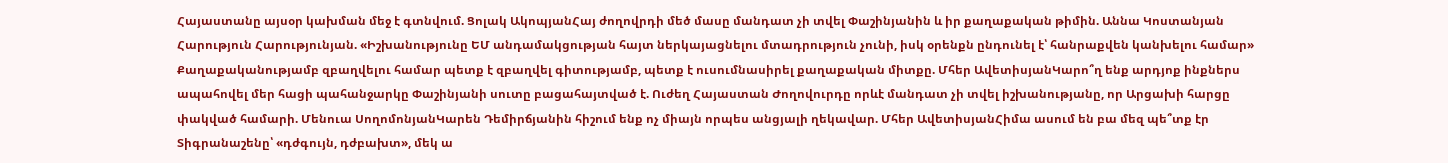Հայաստանը այսօր կախման մեջ է գտնվում. Ցոլակ ԱկոպյանՀայ ժողովրդի մեծ մասը մանդատ չի տվել Փաշինյանին և իր քաղաքական թիմին. Աննա Կոստանյան Հարություն Հարությունյան. «Իշխանությունը ԵՄ անդամակցության հայտ ներկայացնելու մտադրություն չունի, իսկ օրենքն ընդունել է՝ հանրաքվեն կանխելու համար» Քաղաքականությամբ զբաղվելու համար պետք է զբաղվել գիտությամբ, պետք է ուսումնասիրել քաղաքական միտքը. Մհեր ԱվետիսյանԿարո՞ղ ենք արդյոք ինքներս ապահովել մեր հացի պահանջարկը Փաշինյանի սուտը բացահայտված է. Ուժեղ Հայաստան Ժողովուրդը որևէ մանդատ չի տվել իշխանությանը, որ Արցախի հարցը փակված համարի. Մենուա ՍողոմոնյանԿարեն Դեմիրճյանին հիշում ենք ոչ միայն որպես անցյալի ղեկավար. Մհեր ԱվետիսյանՀիմա ասում են բա մեզ պե՞տք էր Տիգրանաշենը՝ «դժգույն, դժբախտ», մեկ ա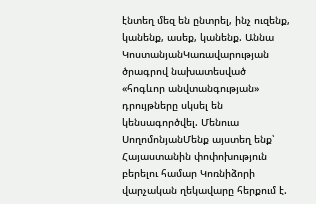էնտեղ մեզ են ընտրել, ինչ ուզենք, կանենք, ասեք, կանենք. Աննա ԿոստանյանԿառավարության ծրագրով նախատեսված «հոգևոր անվտանգության» դրույթները սկսել են կենսագործվել. Մենուա ՍողոմոնյանՄենք այստեղ ենք՝ Հայաստանին փոփոխություն բերելու համար Կոռնիձորի վարչական ղեկավարը հերքում է.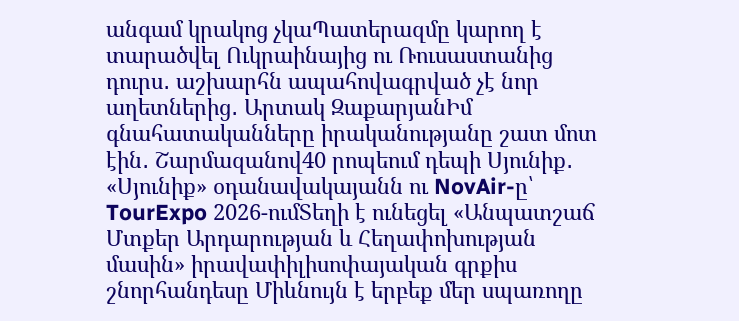անգամ կրակոց չկաՊատերազմը կարող է տարածվել Ուկրաինայից ու Ռուսաստանից դուրս․ աշխարհն ապահովագրված չէ նոր աղետներից․ Արտակ ԶաքարյանԻմ գնահատականները իրականությանը շատ մոտ էին․ Շարմազանով40 րոպեում դեպի Սյունիք․ «Սյունիք» օդանավակայանն ու NovAir-ը՝ TourExpo 2026-ումՏեղի է ունեցել «Անպատշաճ Մտքեր Արդարության և Հեղափոխության մասին» իրավափիլիսոփայական գրքիս շնորհանդեսը Միևնույն է երբեք մեր սպառողը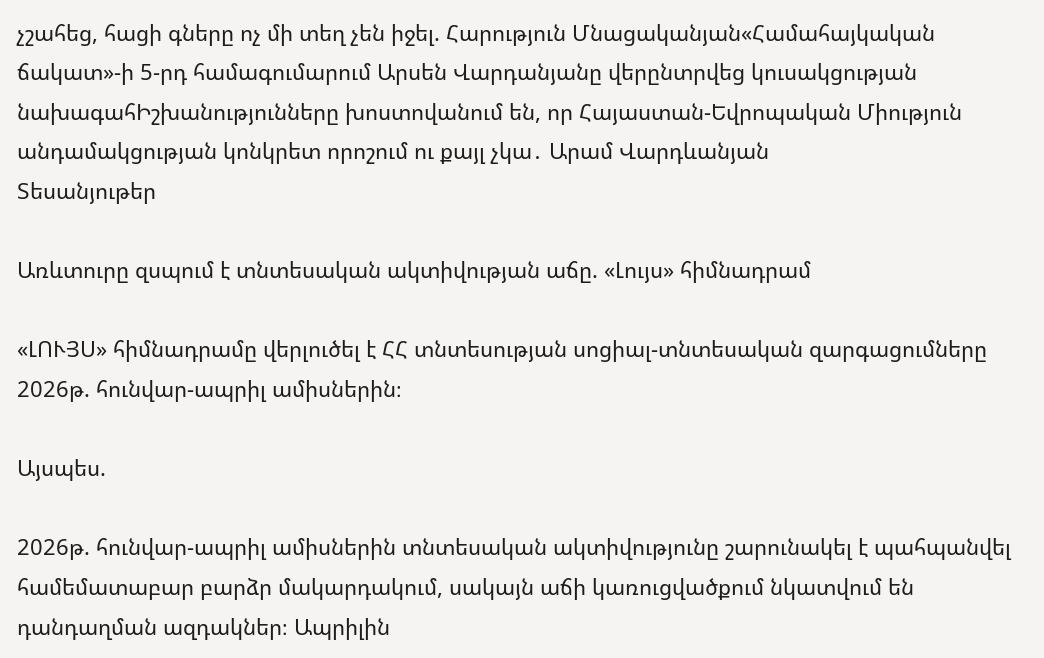չշահեց, հացի գները ոչ մի տեղ չեն իջել. Հարություն Մնացականյան«Համահայկական ճակատ»-ի 5-րդ համագումարում Արսեն Վարդանյանը վերընտրվեց կուսակցության նախագահԻշխանությունները խոստովանում են, որ Հայաստան-Եվրոպական Միություն անդամակցության կոնկրետ որոշում ու քայլ չկա․ Արամ Վարդևանյան
Տեսանյութեր

Առևտուրը զսպում է տնտեսական ակտիվության աճը. «Լույս» հիմնադրամ

«ԼՈՒՅՍ» հիմնադրամը վերլուծել է ՀՀ տնտեսության սոցիալ-տնտեսական զարգացումները 2026թ. հունվար-ապրիլ ամիսներին։

Այսպես.

2026թ. հունվար-ապրիլ ամիսներին տնտեսական ակտիվությունը շարունակել է պահպանվել համեմատաբար բարձր մակարդակում, սակայն աճի կառուցվածքում նկատվում են դանդաղման ազդակներ։ Ապրիլին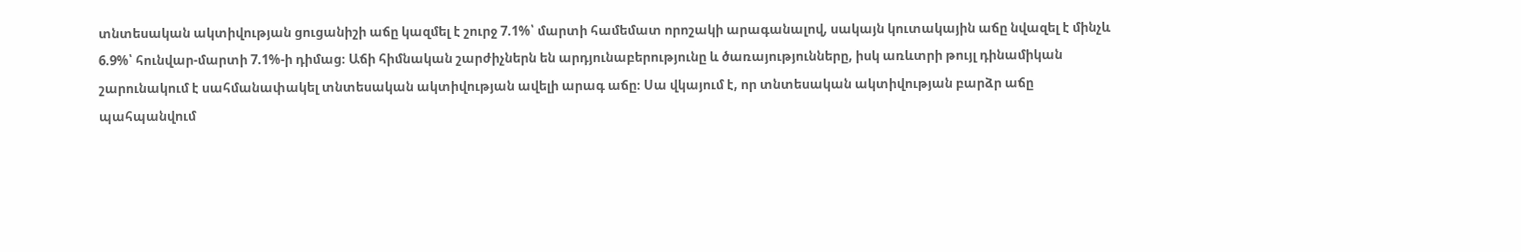տնտեսական ակտիվության ցուցանիշի աճը կազմել է շուրջ 7.1%՝ մարտի համեմատ որոշակի արագանալով, սակայն կուտակային աճը նվազել է մինչև 6.9%՝ հունվար-մարտի 7.1%-ի դիմաց։ Աճի հիմնական շարժիչներն են արդյունաբերությունը և ծառայությունները, իսկ առևտրի թույլ դինամիկան շարունակում է սահմանափակել տնտեսական ակտիվության ավելի արագ աճը։ Սա վկայում է, որ տնտեսական ակտիվության բարձր աճը պահպանվում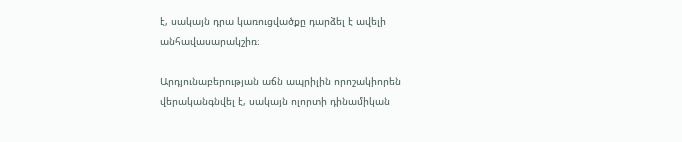է, սակայն դրա կառուցվածքը դարձել է ավելի անհավասարակշիռ։

Արդյունաբերության աճն ապրիլին որոշակիորեն վերականգնվել է, սակայն ոլորտի դինամիկան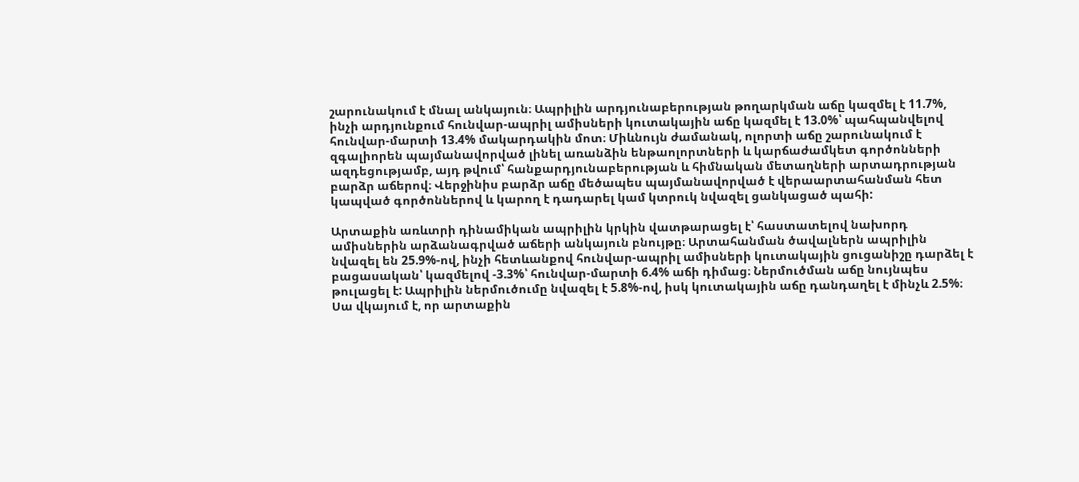շարունակում է մնալ անկայուն։ Ապրիլին արդյունաբերության թողարկման աճը կազմել է 11.7%, ինչի արդյունքում հունվար-ապրիլ ամիսների կուտակային աճը կազմել է 13.0%՝ պահպանվելով հունվար-մարտի 13.4% մակարդակին մոտ։ Միևնույն ժամանակ, ոլորտի աճը շարունակում է զգալիորեն պայմանավորված լինել առանձին ենթաոլորտների և կարճաժամկետ գործոնների ազդեցությամբ, այդ թվում՝ հանքարդյունաբերության և հիմնական մետաղների արտադրության բարձր աճերով։ Վերջինիս բարձր աճը մեծապես պայմանավորված է վերաարտահանման հետ կապված գործոններով և կարող է դադարել կամ կտրուկ նվազել ցանկացած պահի:

Արտաքին առևտրի դինամիկան ապրիլին կրկին վատթարացել է՝ հաստատելով նախորդ ամիսներին արձանագրված աճերի անկայուն բնույթը։ Արտահանման ծավալներն ապրիլին նվազել են 25.9%-ով, ինչի հետևանքով հունվար-ապրիլ ամիսների կուտակային ցուցանիշը դարձել է բացասական՝ կազմելով -3.3%՝ հունվար-մարտի 6.4% աճի դիմաց։ Ներմուծման աճը նույնպես թուլացել է: Ապրիլին ներմուծումը նվազել է 5.8%-ով, իսկ կուտակային աճը դանդաղել է մինչև 2.5%։ Սա վկայում է, որ արտաքին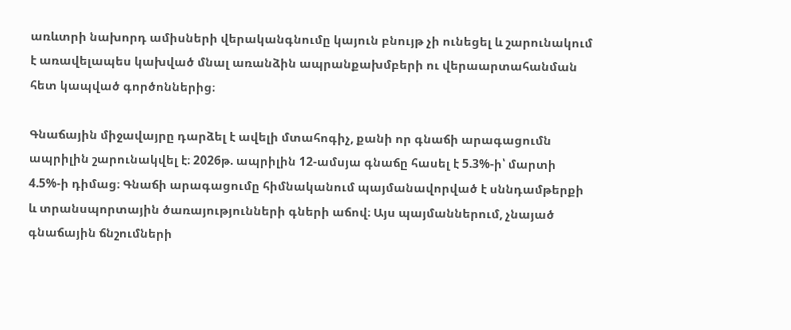առևտրի նախորդ ամիսների վերականգնումը կայուն բնույթ չի ունեցել և շարունակում է առավելապես կախված մնալ առանձին ապրանքախմբերի ու վերաարտահանման հետ կապված գործոններից։

Գնաճային միջավայրը դարձել է ավելի մտահոգիչ, քանի որ գնաճի արագացումն ապրիլին շարունակվել է։ 2026թ. ապրիլին 12-ամսյա գնաճը հասել է 5.3%-ի՝ մարտի 4.5%-ի դիմաց։ Գնաճի արագացումը հիմնականում պայմանավորված է սննդամթերքի և տրանսպորտային ծառայությունների գների աճով։ Այս պայմաններում, չնայած գնաճային ճնշումների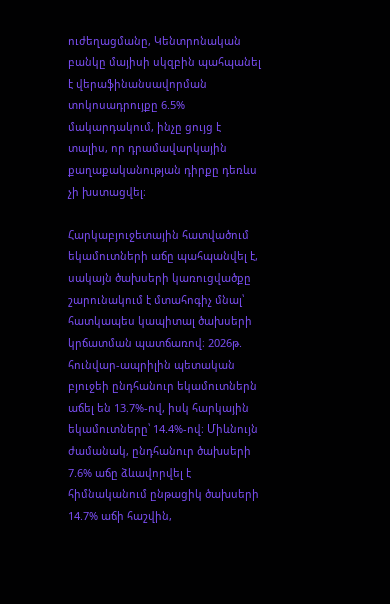ուժեղացմանը, Կենտրոնական բանկը մայիսի սկզբին պահպանել է վերաֆինանսավորման տոկոսադրույքը 6.5% մակարդակում, ինչը ցույց է տալիս, որ դրամավարկային քաղաքականության դիրքը դեռևս չի խստացվել։

Հարկաբյուջետային հատվածում եկամուտների աճը պահպանվել է, սակայն ծախսերի կառուցվածքը շարունակում է մտահոգիչ մնալ՝ հատկապես կապիտալ ծախսերի կրճատման պատճառով։ 2026թ. հունվար-ապրիլին պետական բյուջեի ընդհանուր եկամուտներն աճել են 13.7%-ով, իսկ հարկային եկամուտները՝ 14.4%-ով։ Միևնույն ժամանակ, ընդհանուր ծախսերի 7.6% աճը ձևավորվել է հիմնականում ընթացիկ ծախսերի 14.7% աճի հաշվին,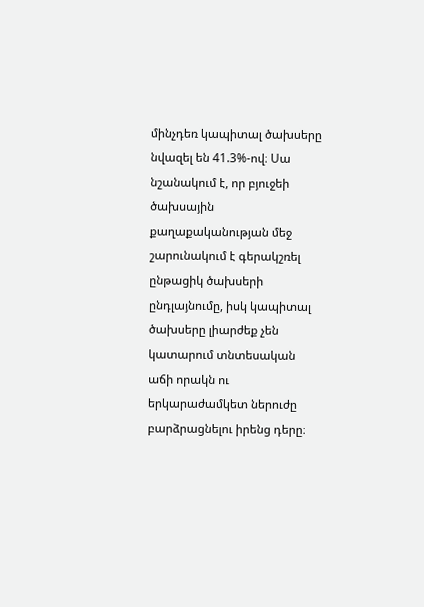մինչդեռ կապիտալ ծախսերը նվազել են 41.3%-ով։ Սա նշանակում է, որ բյուջեի ծախսային քաղաքականության մեջ շարունակում է գերակշռել ընթացիկ ծախսերի ընդլայնումը, իսկ կապիտալ ծախսերը լիարժեք չեն կատարում տնտեսական աճի որակն ու երկարաժամկետ ներուժը բարձրացնելու իրենց դերը։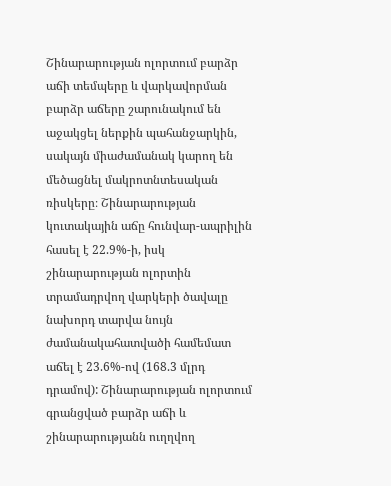Շինարարության ոլորտում բարձր աճի տեմպերը և վարկավորման բարձր աճերը շարունակում են աջակցել ներքին պահանջարկին, սակայն միաժամանակ կարող են մեծացնել մակրոտնտեսական ռիսկերը։ Շինարարության կուտակային աճը հունվար-ապրիլին հասել է 22.9%-ի, իսկ շինարարության ոլորտին տրամադրվող վարկերի ծավալը նախորդ տարվա նույն ժամանակահատվածի համեմատ աճել է 23.6%-ով (168.3 մլրդ դրամով): Շինարարության ոլորտում գրանցված բարձր աճի և շինարարությանն ուղղվող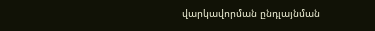վարկավորման ընդլայնման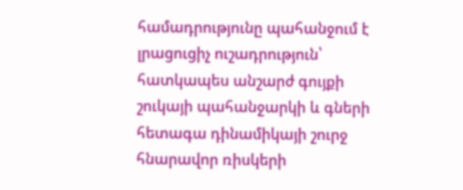համադրությունը պահանջում է լրացուցիչ ուշադրություն՝ հատկապես անշարժ գույքի շուկայի պահանջարկի և գների հետագա դինամիկայի շուրջ հնարավոր ռիսկերի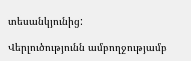տեսանկյունից:

Վերլուծությունն ամբողջությամբ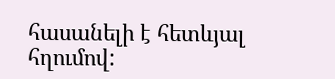հասանելի է հետևյալ հղումով: